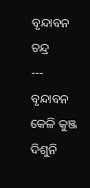ବୃନ୍ଦାବନ ଚନ୍ଦ୍ର
---
ବୃନ୍ଦାବନ କେଳି କୁଞ୍ଜ ଦିଶୁନି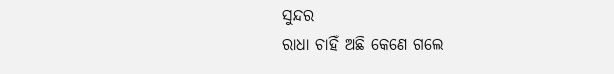ସୁନ୍ଦର
ରାଧା ଚାହିଁ ଅଛି କେଣେ ଗଲେ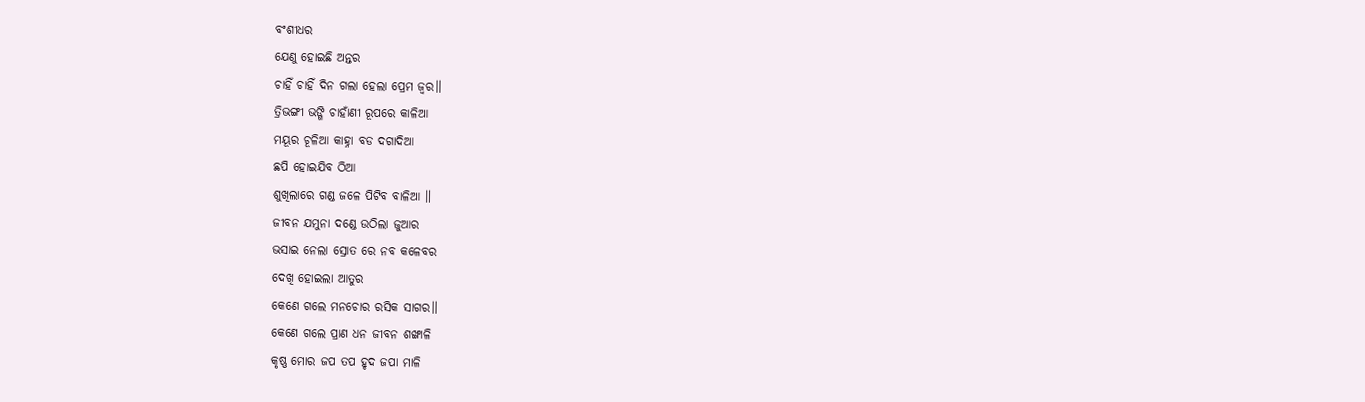ବଂଶୀଧର
ଯେଣୁ ହୋଇଛି ଅନ୍ତର
ଚାହିଁ ଚାହିଁ ଦିନ ଗଲା ହେଲା ପ୍ରେମ ଜ୍ବର॥
ତ୍ରିଭଙ୍ଗୀ ଭଙ୍ଗି ଚାହାଁଣୀ ରୂପରେ କାଳିଆ
ମୟୂର ଚୂଳିଆ କାହ୍ନା ବଡ ଦଗାଦିଆ
ଛପି ହୋଇଯିବ ଠିଆ
ଶୁଖିଲାରେ ଗଣ୍ଡ ଜଳେ ପିଟିବ ବାଳିଆ ॥
ଜୀବନ ଯମୁନା ଦଣ୍ଡେ ଉଠିଲା ଜୁଆର
ଭସାଇ ନେଲା ସ୍ରୋତ ରେ ନବ କଳେବର
ଦେଖି ହୋଇଲା ଆତୁର
କେଣେ ଗଲେ ମନଚୋର ରସିକ ସାଗର॥
କେଣେ ଗଲେ ପ୍ରାଣ ଧନ ଜୀବନ ଶଙ୍ଖାଳି
କୃଷ୍ଣ ମୋର ଜପ ତପ ହୃଦ ଜପା ମାଳି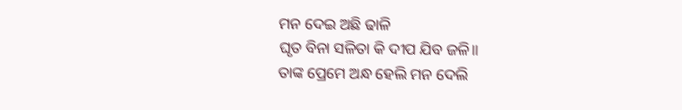ମନ ଦେଇ ଅଛି ଢାଳି
ଘୃତ ବିନା ସଳିତା କି ଦୀପ ଯିବ ଜଳି॥
ତାଙ୍କ ପ୍ରେମେ ଅନ୍ଧ ହେଲି ମନ ଦେଲି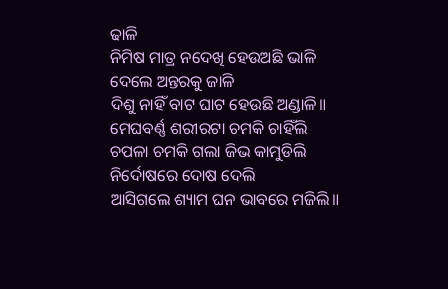ଢାଳି
ନିମିଷ ମାତ୍ର ନଦେଖି ହେଉଅଛି ଭାଳି
ଦେଲେ ଅନ୍ତରକୁ ଜାଳି
ଦିଶୁ ନାହିଁ ବାଟ ଘାଟ ହେଉଛି ଅଣ୍ଡାଳି॥
ମେଘବର୍ଣ୍ଣ ଶରୀରଟା ଚମକି ଚାହିଁଲି
ଚପଳା ଚମକି ଗଲା ଜିଭ କାମୁଡିଲି
ନିର୍ଦୋଷରେ ଦୋଷ ଦେଲି
ଆସିଗଲେ ଶ୍ୟାମ ଘନ ଭାବରେ ମଜିଲି॥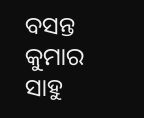ବସନ୍ତ କୁମାର ସାହୁ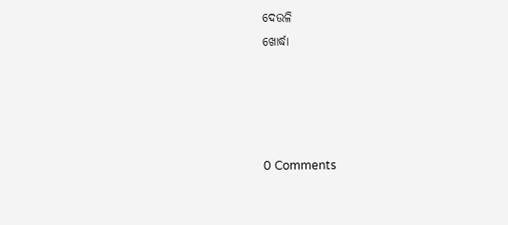ଦେଉଳି
ଖୋର୍ଦ୍ଧା




0 Comments